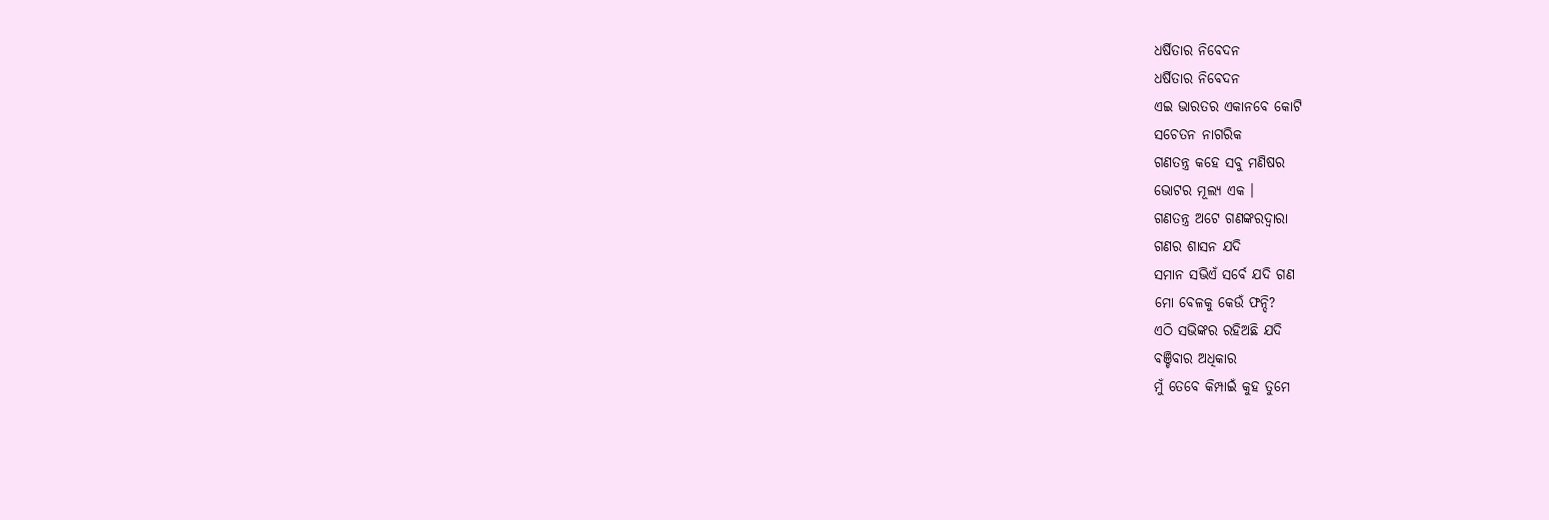ଧର୍ଷିତାର ନିବେଦନ
ଧର୍ଷିତାର ନିବେଦନ
ଏଇ ଭାରତର ଏକାନବେ କୋଟି
ସଚେତନ ନାଗରିକ
ଗଣତନ୍ତ୍ର କହେ ସବୁ ମଣିଷର
ଭୋଟର ମୂଲ୍ୟ ଏକ ।
ଗଣତନ୍ତ୍ର ଅଟେ ଗଣଙ୍କରଦ୍ବାରା
ଗଣର ଶାସନ ଯଦି
ସମାନ ସଭିଏଁ ସର୍ବେ ଯଦି ଗଣ
ମୋ ବେଳକୁ କେଉଁ ଫନ୍ଦି?
ଏଠି ସଭିଙ୍କର ରହିଅଛି ଯଦି
ବଞ୍ଚିବାର ଅଧିକାର
ମୁଁ ତେବେ କିମ୍ପାଇଁ କୁହ ତୁମେ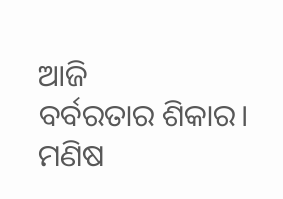ଆଜି
ବର୍ବରତାର ଶିକାର।
ମଣିଷ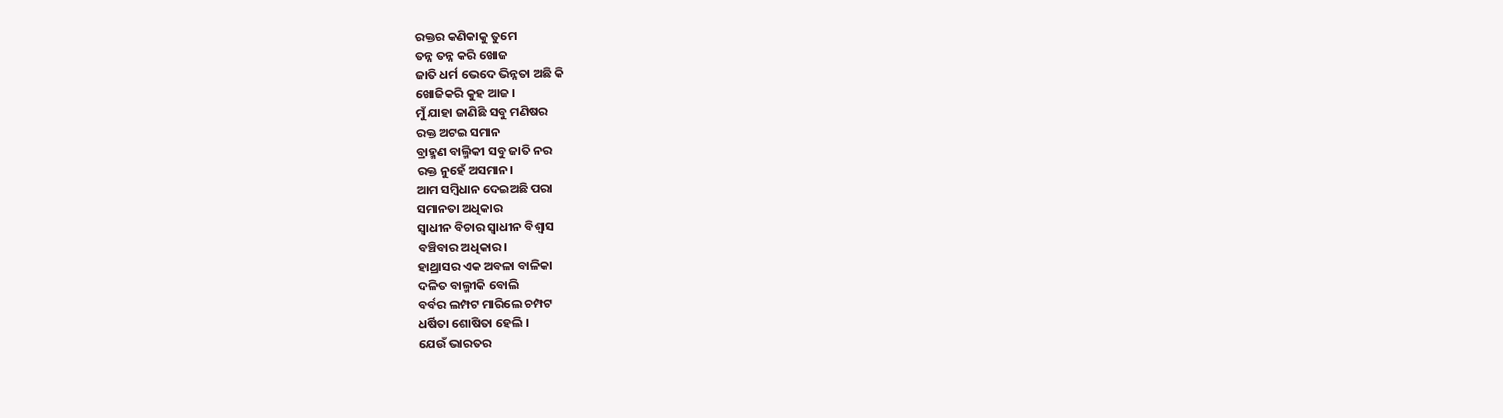ରକ୍ତର କଣିକାକୁ ତୁମେ
ତନ୍ନ ତନ୍ନ କରି ଖୋଜ
ଜାତି ଧର୍ମ ଭେଦେ ଭିନ୍ନତା ଅଛି କି
ଖୋଜିକରି କୁହ ଆଜ ।
ମୁଁ ଯାହା ଜାଣିଛି ସବୁ ମଣିଷର
ରକ୍ତ ଅଟଇ ସମାନ
ବ୍ରାହ୍ମଣ ବାଲ୍ମିକୀ ସବୁ ଜାତି ନର
ରକ୍ତ ନୁହେଁ ଅସମାନ।
ଆମ ସମ୍ବିଧାନ ଦେଇଅଛି ପରା
ସମାନତା ଅଧିକାର
ସ୍ବାଧୀନ ବିଚାର ସ୍ବାଧୀନ ବିଶ୍ବାସ
ବଞ୍ଚିବାର ଅଧିକାର।
ହାଥ୍ରାସର ଏକ ଅବଳା ବାଳିକା
ଦଳିତ ବାଲ୍ମୀକି ବୋଲି
ବର୍ବର ଲମ୍ପଟ ମାରିଲେ ଚମ୍ପଟ
ଧର୍ଷିତା ଶୋଷିତା ହେଲି ।
ଯେଉଁ ଭାରତର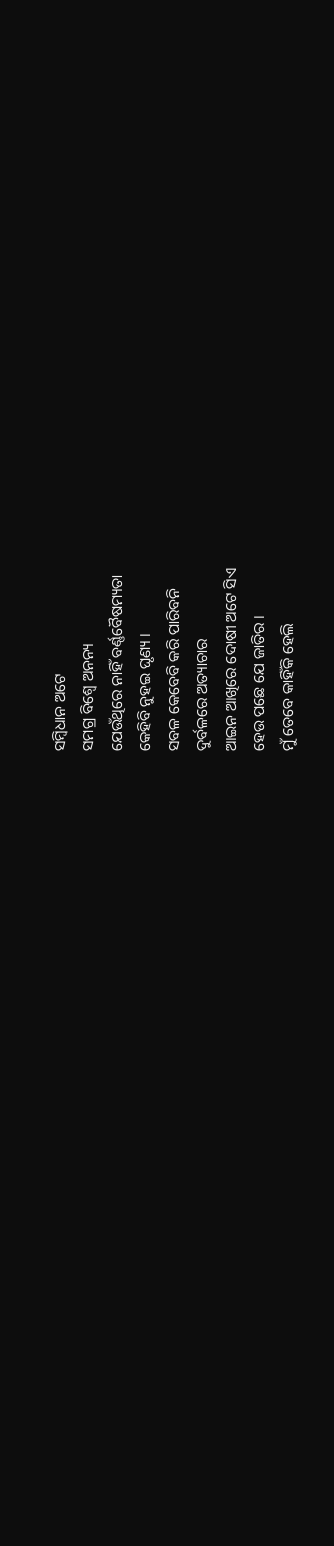ସମ୍ବିଧାନ ଅଟେ
ସମଗ୍ର ବିଶ୍ବେ ଅନନ୍ୟ
ଯେଉଁଥିରେ ନାହିଁ ବର୍ଣ୍ଣବୈଷମ୍ୟତା
କେହିବି ନୁହଇ ଘୃଣ୍ୟ ।
ସବଳ କେବେବି କରି ପାରିବନି
ଦୁର୍ବଳରେ ଅତ୍ୟାଚାର
ଆଇନ ଆଖିରେ ଦୋଷୀ ଅଟେ ସିଏ
ହେଉ ପଛେ ଯେ ଜାତିର ।
ମୁଁ ତେବେ କାହିଁକି ହେଲି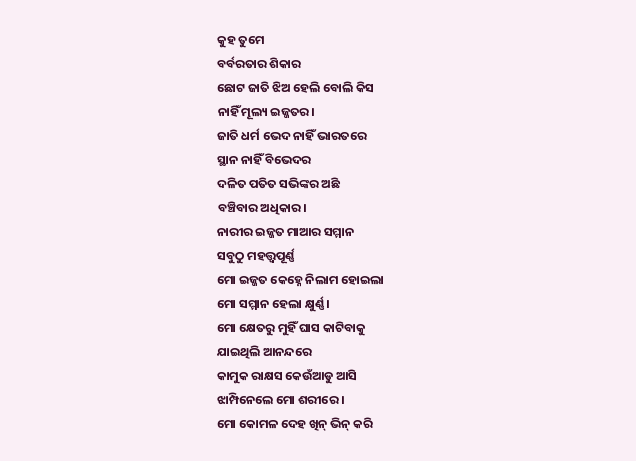କୁହ ତୁମେ
ବର୍ବରତାର ଶିକାର
ଛୋଟ ଜାତି ଝିଅ ହେଲି ବୋଲି କିସ
ନାହିଁ ମୂଲ୍ୟ ଇଜ୍ଜତର।
ଜାତି ଧର୍ମ ଭେଦ ନାହିଁ ଭାରତରେ
ସ୍ଥାନ ନାହିଁ ବିଭେଦର
ଦଳିତ ପତିତ ସଭିଙ୍କର ଅଛି
ବଞ୍ଚିବାର ଅଧିକାର।
ନାରୀର ଇଜ୍ଜତ ମାଆର ସମ୍ମାନ
ସବୁଠୁ ମହତ୍ତ୍ବପୂର୍ଣ୍ଣ
ମୋ ଇଜ୍ଜତ କେହ୍ନେ ନିଲାମ ହୋଇଲା
ମୋ ସମ୍ମାନ ହେଲା କ୍ଷୁର୍ଣ୍ଣ।
ମୋ କ୍ଷେତରୁ ମୁହିଁ ଘାସ କାଟିବାକୁ
ଯାଇଥିଲି ଆନନ୍ଦରେ
କାମୁକ ରାକ୍ଷସ କେଉଁଆଡୁ ଆସି
ଝାମ୍ପିନେଲେ ମୋ ଶରୀରେ ।
ମୋ କୋମଳ ଦେହ ଖିନ୍ ଭିନ୍ କରି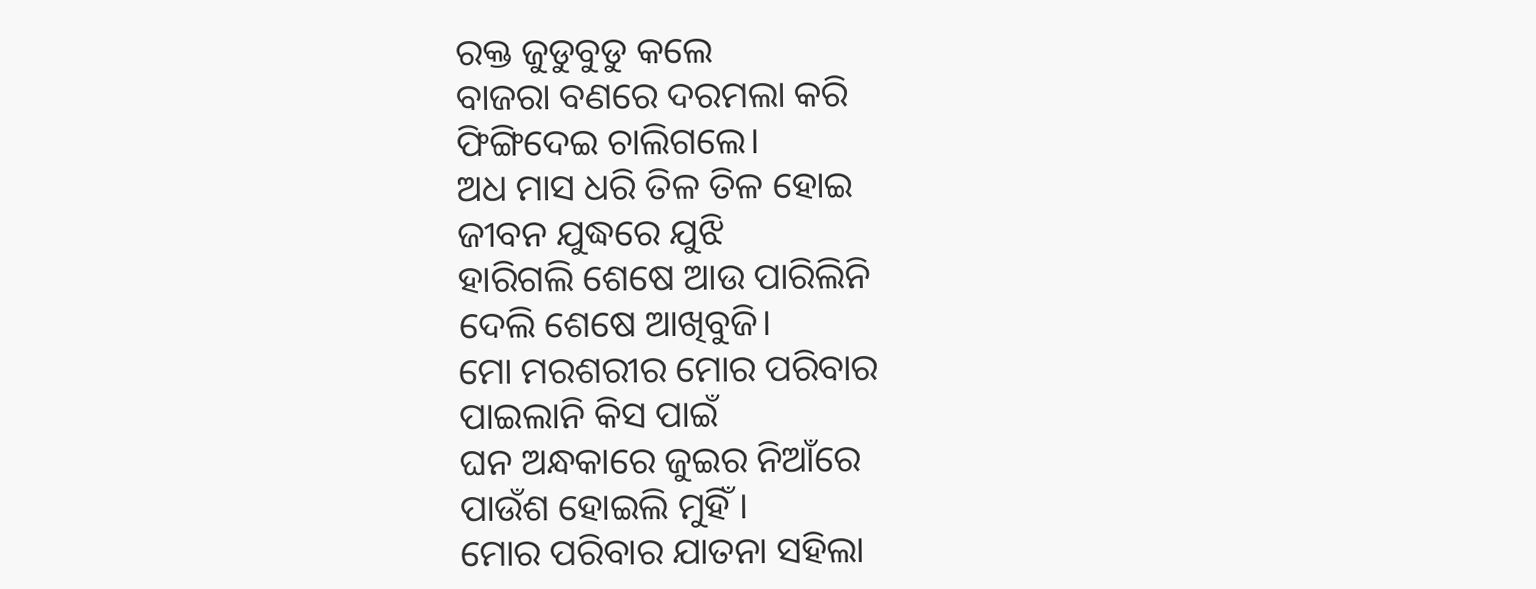ରକ୍ତ ଜୁଡୁବୁଡୁ କଲେ
ବାଜରା ବଣରେ ଦରମଲା କରି
ଫିଙ୍ଗିଦେଇ ଚାଲିଗଲେ।
ଅଧ ମାସ ଧରି ତିଳ ତିଳ ହୋଇ
ଜୀବନ ଯୁଦ୍ଧରେ ଯୁଝି
ହାରିଗଲି ଶେଷେ ଆଉ ପାରିଲିନି
ଦେଲି ଶେଷେ ଆଖିବୁଜି।
ମୋ ମରଶରୀର ମୋର ପରିବାର
ପାଇଲାନି କିସ ପାଇଁ
ଘନ ଅନ୍ଧକାରେ ଜୁଇର ନିଆଁରେ
ପାଉଁଶ ହୋଇଲି ମୁହିଁ ।
ମୋର ପରିବାର ଯାତନା ସହିଲା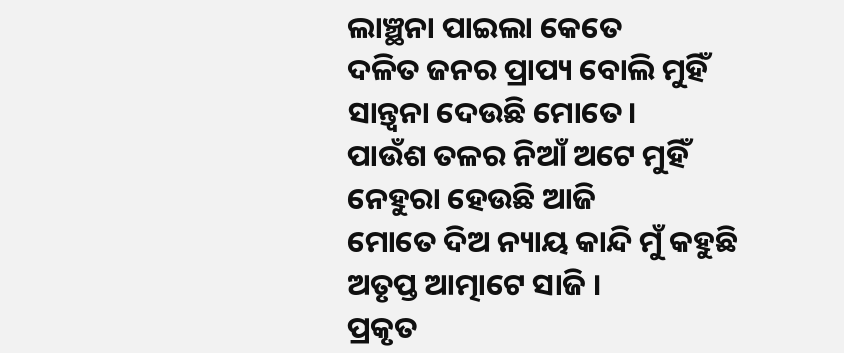ଲାଞ୍ଛନା ପାଇଲା କେତେ
ଦଳିତ ଜନର ପ୍ରାପ୍ୟ ବୋଲି ମୁହିଁ
ସାନ୍ତ୍ବନା ଦେଉଛି ମୋତେ।
ପାଉଁଶ ତଳର ନିଆଁ ଅଟେ ମୁହିଁ
ନେହୁରା ହେଉଛି ଆଜି
ମୋତେ ଦିଅ ନ୍ୟାୟ କାନ୍ଦି ମୁଁ କହୁଛି
ଅତୃପ୍ତ ଆତ୍ମାଟେ ସାଜି ।
ପ୍ରକୃତ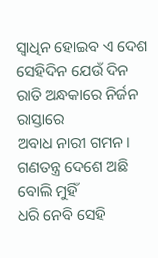ସ୍ବାଧିନ ହୋଇବ ଏ ଦେଶ
ସେହିଦିନ ଯେଉଁ ଦିନ
ରାତି ଅନ୍ଧକାରେ ନିର୍ଜନ ରାସ୍ତାରେ
ଅବାଧ ନାରୀ ଗମନ।
ଗଣତନ୍ତ୍ର ଦେଶେ ଅଛି ବୋଲି ମୁହିଁ
ଧରି ନେବି ସେହି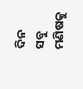ଦିନ
ସବୁ ମଣିଷକୁ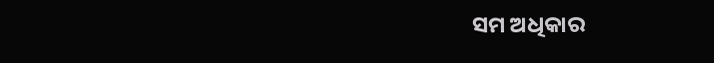ସମ ଅଧିକାର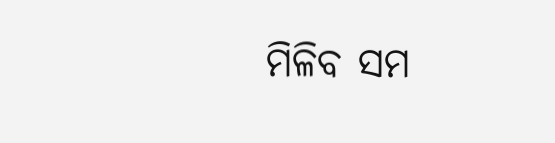ମିଳିବ ସମ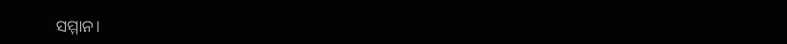ସମ୍ମାନ।